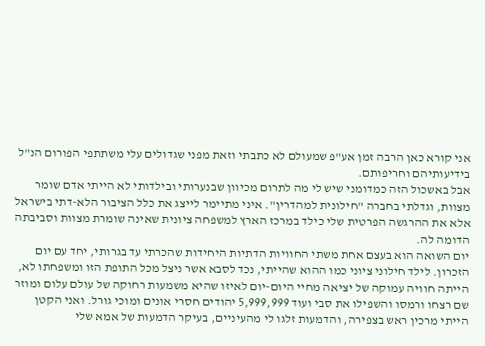אני קורא כאן הרבה זמן אע"פ שמעולם לא כתבתי וזאת מפני שגדולים עלי משתתפי הפורום הנ"ל בידיעותיהם וחריפותם.
אבל באשכול הזה כמדומני שיש לי מה לתרום מכיוון שבנערותי ובילדותי לא הייתי אדם שומר מצוות, וגדלתי בחברה "חילונית למהדרין". איני מתיימר לייצג את כלל הציבור הלא-דתי בישראל אלא את ההרגשה הפרטית שלי כילד במרכז הארץ למשפחה ציונית שאינה שומרת מצוות וסביבתה הדומה לה.
יום השואה הוא בעצם אחת משתי החוויות הדתיות היחידות שהכרתי עד בגרותי, יחד עם יום הזכרון. לילד חילוני ציוני כמו ההוא שהייתי, נכד לסבא אשר ניצל מכל התופת הזו ומשפחתו לא, הייתה חוויה עמוקה של יציאה מחיי היום-יום לאיזו שהיא משמעות רחוקה של עולם עלום ומוזר שם רצחו ורמסו והשפילו את סבי ועוד 5,999,999 יהודים חסרי אונים ומוכי גורל. ואני הקטן הייתי מרכין ראש בצפירה, והדמעות זלגו לי מהעיניים, בעיקר הדמעות של אמא שלי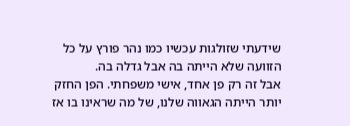שידעתי שזולגות עכשיו כמו נהר פורץ על כל הזוועה שלא הייתה בה אבל גדלה בה.
אבל זה רק פן אחד, אישי משפחתי. הפן החזק יותר הייתה הגאווה שלנו, של מה שראינו בו אז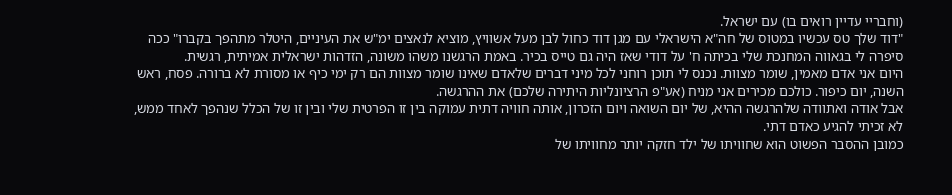(וחבריי עדיין רואים בו) עם ישראל.
"דוד שלך טס עכשיו במטוס של חה"א הישראלי עם מגן דוד כחול לבן מעל אשוויץ, מוציא לנאצים ימ"ש את העיניים, היטלר מתהפך בקברו" ככה סיפרה לי בגאווה המחנכת שלי בכיתה ח' על דודי שאז היה גם טייס בכיר. באמת הרגשנו משהו משונה, הזדהות ישראלית אמיתית, רגשית.
היום אני אדם מאמין, שומר מצוות. נכנס לי תוכן רוחני לכל מיני דברים שלאדם שאינו שומר מצוות הם רק ימי כיף או מסורת לא ברורה. פסח, ראש השנה, יום כיפור. כולכם מכירים אני מניח (אע"פ הרציונליות היתירה שלכם) את ההרגשה.
אבל אודה ואתוודה שלהרגשה ההיא, של יום השואה ויום הזכרון, אותה חוויה דתית עמוקה בין זו הפרטית שלי ובין זו של הכלל שנהפך לאחד ממש, לא זכיתי להגיע כאדם דתי.
כמובן ההסבר הפשוט הוא שחוויתו של ילד חזקה יותר מחוויתו של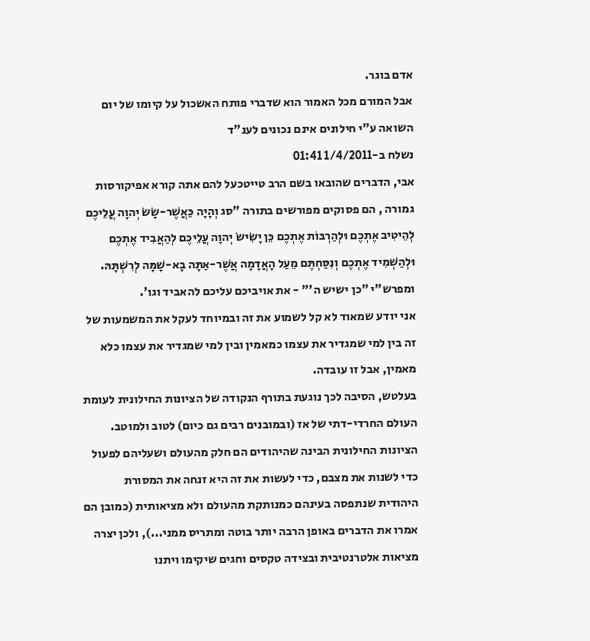אדם בוגר.
אבל המורם מכל האמור הוא שדברי פותח האשכול על קיומו של יום השואה ע"י חילונים אינם נכונים לענ"ד
נשלח ב-1/4/2011 01:41
אבי, הדברים שהובאו בשם הרב טייטכעל להם אתה קורא אפיקורסות גמורה , הם פסוקים מפורשים בתורה "סג וְהָיָה כַּאֲשֶׁר-שָׂשׂ יְהוָה עֲלֵיכֶם לְהֵיטִיב אֶתְכֶם וּלְהַרְבּוֹת אֶתְכֶם כֵּן יָשִׂישׂ יְהוָה עֲלֵיכֶם לְהַאֲבִיד אֶתְכֶם וּלְהַשְׁמִיד אֶתְכֶם וְנִסַּחְתֶּם מֵעַל הָאֲדָמָה אֲשֶׁר-אַתָּה בָא-שָׁמָּה לְרִשְׁתָּהּ. ומפרש"י "כן ישיש ה'" - את אויביכם עליכם להאביד וגו'.
אני יודע שמאוד לא קל לשמוע את זה ובמיוחד לעקל את המשמעות של זה בין למי שמגדיר את עצמו כמאמין ובין למי שמגדיר את עצמו כלא מאמין, אבל זו עובדה.
בעלטש, הסיבה לכך נוגעת בתורף הנקודה של הציונות החילונית לעומת העולם החרדי-דתי של אז (ובמובנים רבים גם כיום) לטוב ולמוטב. הציונות החילונית הבינה שהיהודים הם חלק מהעולם ושעליהם לפעול כדי לשנות את מצבם, כדי לעשות את זה היא זנחה את המסורת היהודית שנתפסה בעינהם כמנותקת מהעולם ולא מציאותית (כמובן הם אמרו את הדברים באופן הרבה יותר בוטה ומתריס ממני...), ולכן יצרה מציאות אלטרנטיבית ובצידה טקסים וחגים שיקימו ויתנו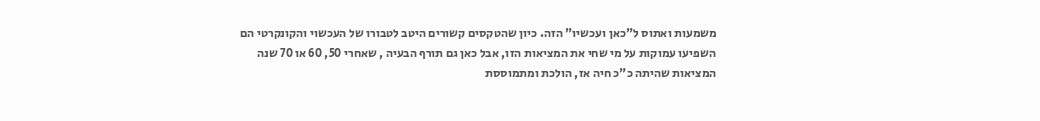משמעות ואתוס ל"כאן ועכשיו" הזה. כיון שהטקסים קשורים היטב לטבורו של העכשוי והקונקרטי הם השפיעו עמוקות על מי שחי את המציאות הזו, אבל כאן גם תורף הבעיה , שאחרי 50, 60 או 70 שנה המציאות שהיתה כ"כ חיה אז, הולכת ומתמוססת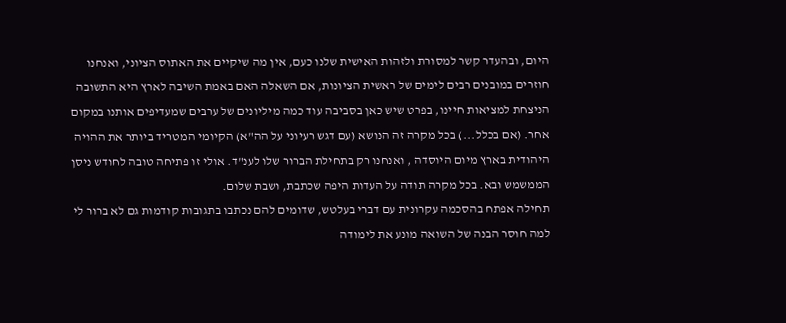היום, ובהעדר קשר למסורת ולזהות האישית שלנו כעם, אין מה שיקיים את האתוס הציוני, ואנחנו חוזרים במובנים רבים לימים של ראשית הציונות, אם השאלה האם באמת השיבה לארץ היא התשובה הניצחת למציאות חיינו, בפרט שיש כאן בסביבה עוד כמה מיליונים של ערבים שמעדיפים אותנו במקום אחר. (אם בכלל...) בכל מקרה זה הנושא (עם דגש רעיוני על הה"א) הקיומי המטריד ביותר את ההויה היהודית בארץ מיום היוסדה , ואנחנו רק בתחילת הברור שלו לענ"ד. אולי זו פתיחה טובה לחודש ניסן הממשמש ובא. בכל מקרה תודה על העדות היפה שכתבת, ושבת שלום.
תחילה אפתח בהסכמה עקרונית עם דברי בעלטש, שדומים להם נכתבו בתגובות קודמות גם לא ברור לי למה חוסר הבנה של השואה מונע את לימודה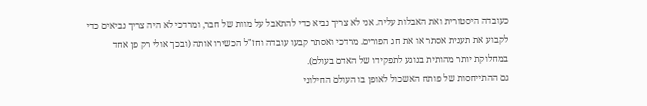כעובדה היסטורית ואת האבלות עליה. אני לא צריך נביא כדי להתאבל על מוות של חבר, ומרדכי לא היה צריך נביאים כדי לקבוע את תענית אסתר או את חג הפורים. מרדכי ואסתר קבעו עובדה וחז"ל הכשירו אותה (ובכך אולי רק פן אחד במחלוקת יותר מהותית בנוגע לתפקידו של האדם בעולם).
גם ההתייחסות של פותח האשכול לאופן בו העולם החילוני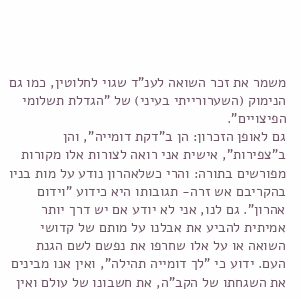משמר את זכר השואה לענ"ד שגוי לחלוטין, כמו גם הנימוק (השערורייתי בעיני) של "הגדלת תשלומי הפיצויים".
גם לאופן הזכרון: הן ב"דקת דומייה", והן ב"צפירות", אישית אני רואה לצורות אלו מקורות מפורשים בתורה: והרי כשלאהרון נודע על מות בניו בהקריבם אש זרה- תגובותו היא כידוע "וידום אהרון". גם לנו, אני לא יודע אם יש דרך יותר אמיתית להביע את אבלנו על מותם של קדושי השואה או על אלו שחרפו את נפשם לשם הגנת העם. ידוע כי "לך דומייה תהילה", ואין אנו מבינים את השגחתו של הקב"ה, את חשבונו של עולם ואין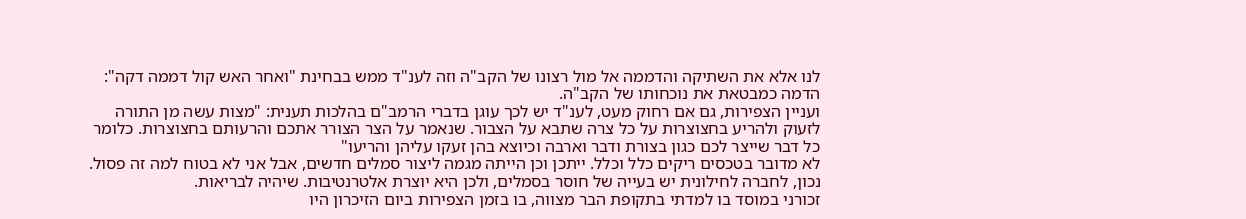לנו אלא את השתיקה והדממה אל מול רצונו של הקב"ה וזה לענ"ד ממש בבחינת "ואחר האש קול דממה דקה": הדמה כמבטאת את נוכחותו של הקב"ה.
ועניין הצפירות, גם אם רחוק מעט, לענ"ד יש לכך עוגן בדברי הרמב"ם בהלכות תענית: "מצות עשה מן התורה לזעוק ולהריע בחצוצרות על כל צרה שתבא על הצבור. שנאמר על הצר הצורר אתכם והרעותם בחצוצרות. כלומר כל דבר שייצר לכם כגון בצורת ודבר וארבה וכיוצא בהן זעקו עליהן והריעו"
לא מדובר בטכסים ריקים כלל וכלל. ייתכן וכן הייתה מגמה ליצור סמלים חדשים, אבל אני לא בטוח למה זה פסול. נכון, לחברה לחילונית יש בעייה של חוסר בסמלים, ולכן היא יוצרת אלטרנטיבות. שיהיה לבריאות.
זכורני במוסד בו למדתי בתקופת הבר מצווה, בו בזמן הצפירות ביום הזיכרון היו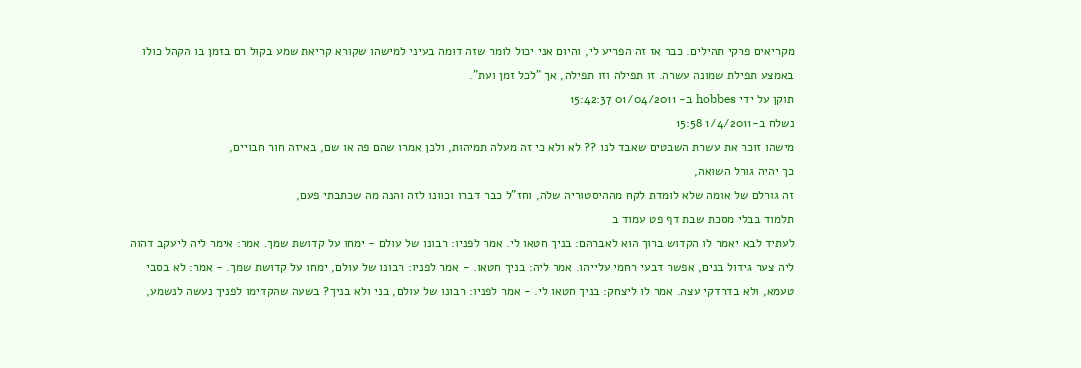מקריאים פרקי תהילים. כבר אז זה הפריע לי, והיום אני יכול לומר שזה דומה בעיני למישהו שקורא קריאת שמע בקול רם בזמן בו הקהל כולו באמצע תפילת שמונה עשרה. זו תפילה וזו תפילה, אך "לכל זמן ועת".
תוקן על ידי hobbes ב- 01/04/2011 15:42:37
נשלח ב-1/4/2011 15:58
מישהו זוכר את עשרת השבטים שאבד לנו ?? לא ולא כי זה מעלה תמיהות, ולכן אמרו שהם פה או שם, באיזה חור חבויים,
כך יהיה גורל השואה,
זה גורלם של אומה שלא לומדת לקח מההיסטוריה שלה, וחז"ל כבר דברו וכוונו לזה והנה מה שכתבתי פעם,
תלמוד בבלי מסכת שבת דף פט עמוד ב
לעתיד לבא יאמר לו הקדוש ברוך הוא לאברהם: בניך חטאו לי. אמר לפניו: רבונו של עולם - ימחו על קדושת שמך. אמר: אימר ליה ליעקב דהוה ליה צער גידול בנים, אפשר דבעי רחמי עלייהו. אמר ליה: בניך חטאו. - אמר לפניו: רבונו של עולם, ימחו על קדושת שמך. - אמר: לא בסבי טעמא, ולא בדרדקי עצה. אמר לו ליצחק: בניך חטאו לי. - אמר לפניו: רבונו של עולם, בני ולא בניך? בשעה שהקדימו לפניך נעשה לנשמע,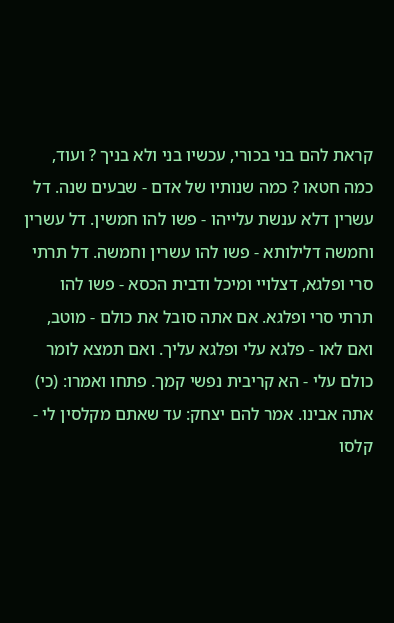קראת להם בני בכורי, עכשיו בני ולא בניך ? ועוד, כמה חטאו ? כמה שנותיו של אדם - שבעים שנה. דל עשרין דלא ענשת עלייהו - פשו להו חמשין. דל עשרין וחמשה דלילותא - פשו להו עשרין וחמשה. דל תרתי סרי ופלגא, דצלויי ומיכל ודבית הכסא - פשו להו תרתי סרי ופלגא. אם אתה סובל את כולם - מוטב, ואם לאו - פלגא עלי ופלגא עליך. ואם תמצא לומר כולם עלי - הא קריבית נפשי קמך. פתחו ואמרו: (כי) אתה אבינו. אמר להם יצחק: עד שאתם מקלסין לי - קלסו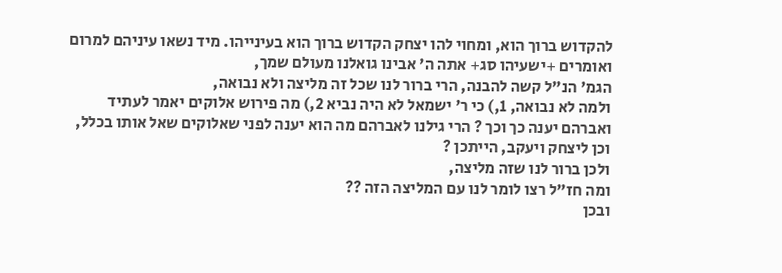להקדוש ברוך הוא, ומחוי להו יצחק הקדוש ברוך הוא בעינייהו. מיד נשאו עיניהם למרום ואומרים +ישעיהו סג+ אתה ה' אבינו גואלנו מעולם שמך,
הגמ' הנ"ל קשה להבנה, הרי ברור לנו שכל זה מליצה ולא נבואה,
ולמה לא נבואה, 1,) כי ר' ישמאל לא היה נביא 2,) מה פירוש אלוקים יאמר לעתיד ואברהם יענה כך וכך ? הרי גילנו לאברהם מה הוא יענה לפני שאלוקים שאל אותו בכלל, וכן ליצחק ויעקב, הייתכן ?
ולכן ברור לנו שזה מליצה,
ומה חז"ל רצו לומר לנו עם המליצה הזה ??
ובכן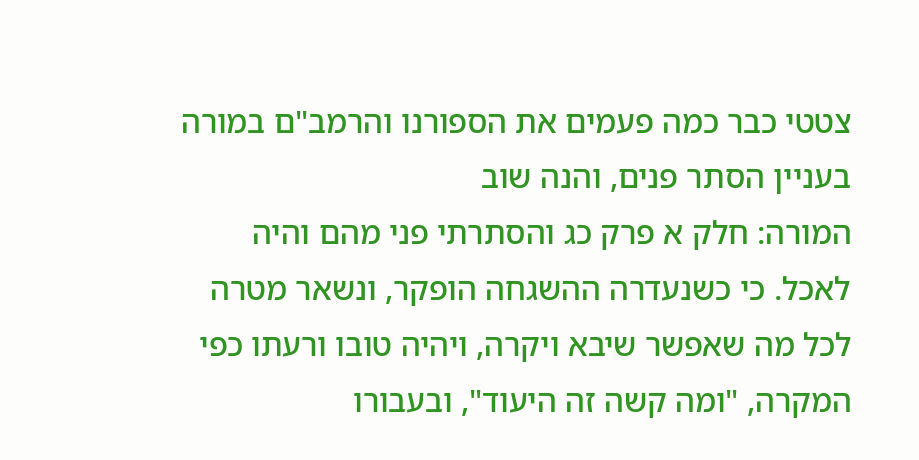צטטי כבר כמה פעמים את הספורנו והרמב"ם במורה בעניין הסתר פנים, והנה שוב
המורה: חלק א פרק כג והסתרתי פני מהם והיה לאכל. כי כשנעדרה ההשגחה הופקר, ונשאר מטרה לכל מה שאפשר שיבא ויקרה, ויהיה טובו ורעתו כפי המקרה, "ומה קשה זה היעוד", ובעבורו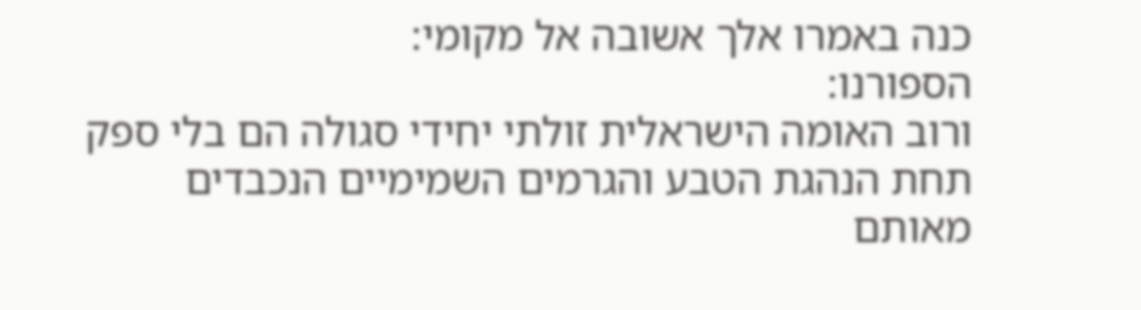כנה באמרו אלך אשובה אל מקומי:
הספורנו:
ורוב האומה הישראלית זולתי יחידי סגולה הם בלי ספק תחת הנהגת הטבע והגרמים השמימיים הנכבדים מאותם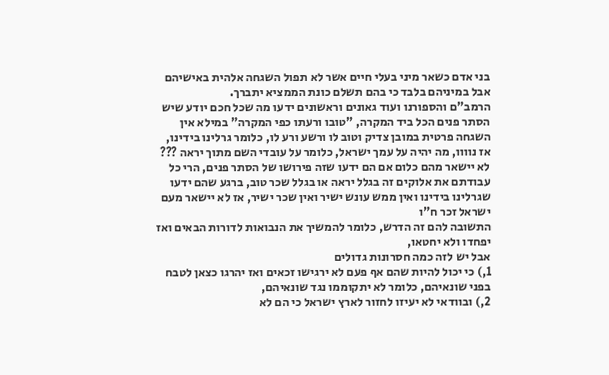בני אדם כשאר מיני בעלי חיים אשר לא תפול השגחה אלהית באישיהם אבל במיניהם בלבד כי בהם תשלם כונת הממציא יתברך.
הרמב"ם והספורנו ועוד גאונים וראשונים ידעו מה שכל חכם יודע שיש הסתר פנים הכל ביד המקרה, "טובו ורעתו כפי המקרה" במילא אין השגחה פרטית במובן צדיק וטוב לו ורשע ורע לו, כלומר גרלינו בידינו,
אז נוווו, מה יהיה על עמך ישראל, כלומר על עובדי השם מתוך יראה ??? לא יישאר מהם כלום אם הם ידעו שזה פירושו של הסתר פנים, הרי כל עבודתם את אלוקים זה בגלל יראה או בגלל שכר טוב, ברגע שהם ידעו שגרלינו בידינו ואין ממש עונש ישיר ואין שכר ישיר, אז לא יישאר מעם ישראל זכר ח"ו
התשובה להם זה הדרש, כלומר להמשיך את הנבואות לדורות הבאים ואז יפחדו ולא יחטאו,
אבל יש לזה כמה חסרונות גדולים
1,) כי יכול להיות שהם אף פעם לא ירגישו זכאים ואז יהרגו כצאן לטבח בפני שונאיהם, כלומר לא יתקוממו נגד שונאיהם,
2,) ובוודאי לא יעיזו לחזור לארץ ישראל כי הם לא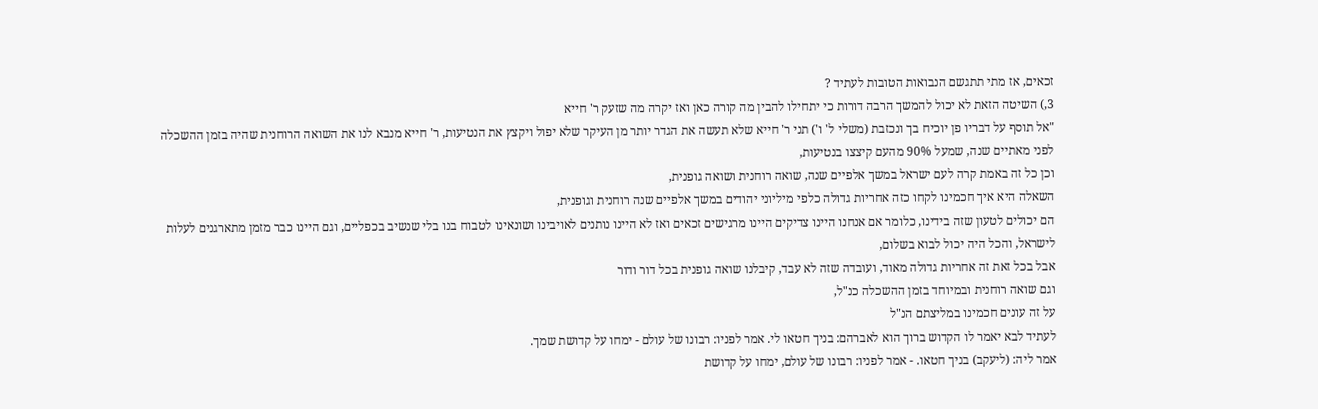זכאים, אז מתי תתגשם הנבואות הטובות לעתיד ?
3,) השיטה הזאת לא יכול להמשך הרבה דורות כי יתחילו להבין מה קורה כאן ואז יקרה מה שזעק ר' חייא
"אל תוסף על דבריו פן יוכיח בך ונכזבת (משלי ל' ו') תני ר' חייא שלא תעשה את הגדר יותר מן העיקר שלא יפול ויקצץ את הנטיעות, ר' חייא מנבא לנו את השואה הרוחנית שהיה בזמן ההשכלה לפני מאתיים שנה, שמעל 90% מהעם קיצצו בנטיעות,
וכן כל זה באמת קרה לעם ישראל במשך אלפיים שנה, שואה רוחנית ושואה גופנית,
השאלה היא איך חכמינו לקחו כזה אחריות גדולה כלפי מיליוני יהודים במשך אלפיים שנה רוחנית וגופנית,
הם יכולים לטעון שזה בידינו, כלומר אם אנחנו היינו צדיקים היינו מרגישים זכאים ואז לא היינו נותנים לאויבינו ושונאינו לטבוח בנו בלי שנשיב בכפליים, וגם היינו כבר מזמן מתארגנים לעלות לישראל, והכל היה יכול לבוא בשלום,
אבל בכל זאת זה אחריות גדולה מאוד, ועובדה שזה לא עבד, קיבלנו שואה גופנית בכל דור ודור
וגם שואה רוחנית ובמיוחד בזמן ההשכלה כנ"ל,
על זה עונים חכמינו במליצתם הנ"ל
לעתיד לבא יאמר לו הקדוש ברוך הוא לאברהם: בניך חטאו לי. אמר לפניו: רבונו של עולם - ימחו על קדושת שמך.
אמר ליה: (ליעקב) בניך חטאו. - אמר לפניו: רבונו של עולם, ימחו על קדושת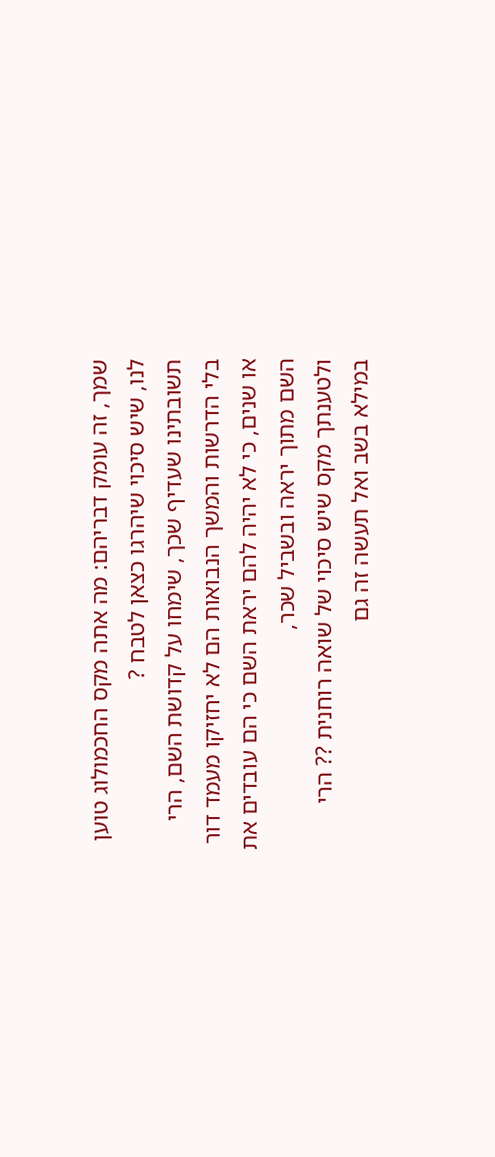שמך, זה עומק דבריהם: מה אתה מקס החכמולוג טוען לנו, שיש סיכוי שיהרגו כצאן לטבח ?
תשובתינו שעדיף שכך, שימחו על קדושת השם, הרי בלי הדרשות והמשך הנבואות הם לא יחזיקו מעמד דור או שנים, כי לא יהיה להם יראת השם כי הם עובדים את השם מתוך יראה ובשביל שכר,
ולטענתך מקס שיש סיכוי של שואה רוחנית ?? הרי במילא בשב ואל תעשה זה גם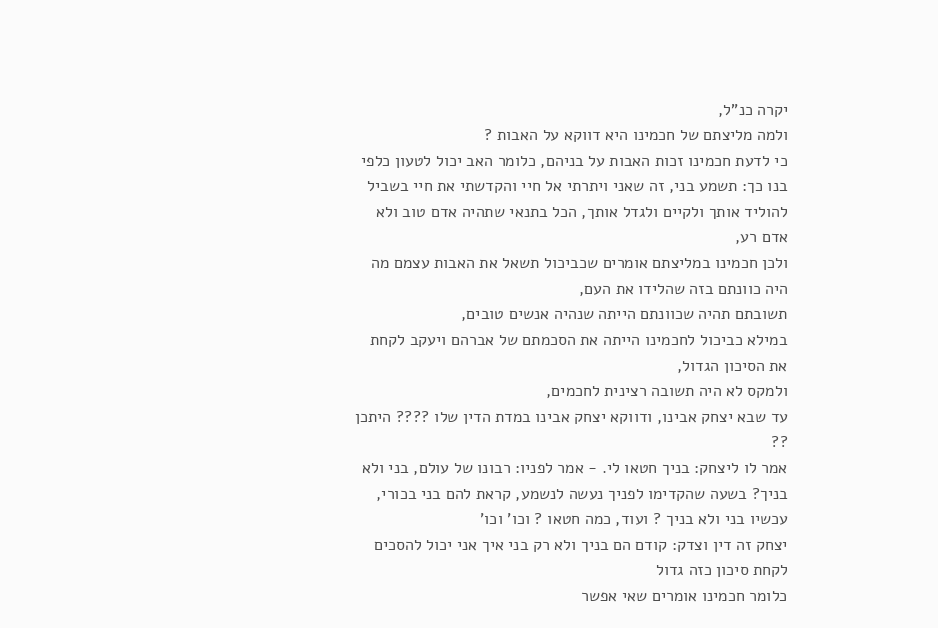יקרה כנ"ל,
ולמה מליצתם של חכמינו היא דווקא על האבות ?
כי לדעת חכמינו זכות האבות על בניהם, כלומר האב יכול לטעון כלפי בנו כך: תשמע בני, זה שאני ויתרתי אל חיי והקדשתי את חיי בשביל להוליד אותך ולקיים ולגדל אותך, הכל בתנאי שתהיה אדם טוב ולא אדם רע,
ולכן חכמינו במליצתם אומרים שכביכול תשאל את האבות עצמם מה היה כוונתם בזה שהלידו את העם,
תשובתם תהיה שכוונתם הייתה שנהיה אנשים טובים,
במילא כביכול לחכמינו הייתה את הסכמתם של אברהם ויעקב לקחת את הסיכון הגדול,
ולמקס לא היה תשובה רצינית לחכמים,
עד שבא יצחק אבינו, ודווקא יצחק אבינו במדת הדין שלו ???? היתכן ??
אמר לו ליצחק: בניך חטאו לי. - אמר לפניו: רבונו של עולם, בני ולא בניך? בשעה שהקדימו לפניך נעשה לנשמע, קראת להם בני בכורי, עכשיו בני ולא בניך ? ועוד, כמה חטאו ? וכו' וכו'
יצחק זה דין וצדק: קודם הם בניך ולא רק בני איך אני יכול להסכים לקחת סיכון כזה גדול
כלומר חכמינו אומרים שאי אפשר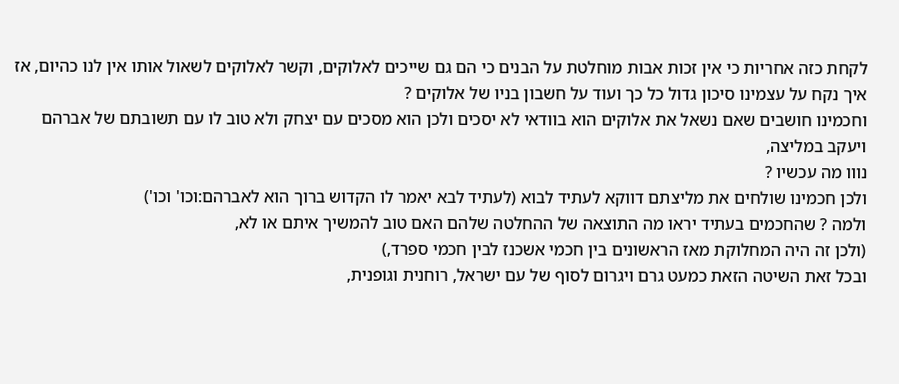לקחת כזה אחריות כי אין זכות אבות מוחלטת על הבנים כי הם גם שייכים לאלוקים, וקשר לאלוקים לשאול אותו אין לנו כהיום, אז איך נקח על עצמינו סיכון גדול כל כך ועוד על חשבון בניו של אלוקים ?
וחכמינו חושבים שאם נשאל את אלוקים הוא בוודאי לא יסכים ולכן הוא מסכים עם יצחק ולא טוב לו עם תשובתם של אברהם ויעקב במליצה,
נווו מה עכשיו ?
ולכן חכמינו שולחים את מליצתם דווקא לעתיד לבוא (לעתיד לבא יאמר לו הקדוש ברוך הוא לאברהם:וכו' וכו')
ולמה ? שהחכמים בעתיד יראו מה התוצאה של ההחלטה שלהם האם טוב להמשיך איתם או לא,
(ולכן זה היה המחלוקת מאז הראשונים בין חכמי אשכנז לבין חכמי ספרד,)
ובכל זאת השיטה הזאת כמעט גרם ויגרום לסוף של עם ישראל, רוחנית וגופנית,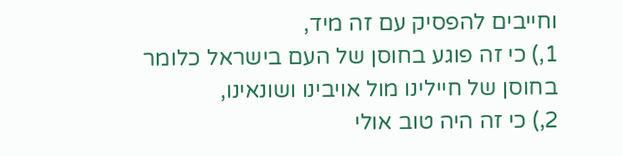וחייבים להפסיק עם זה מיד,
1,) כי זה פוגע בחוסן של העם בישראל כלומר בחוסן של חיילינו מול אויבינו ושונאינו,
2,) כי זה היה טוב אולי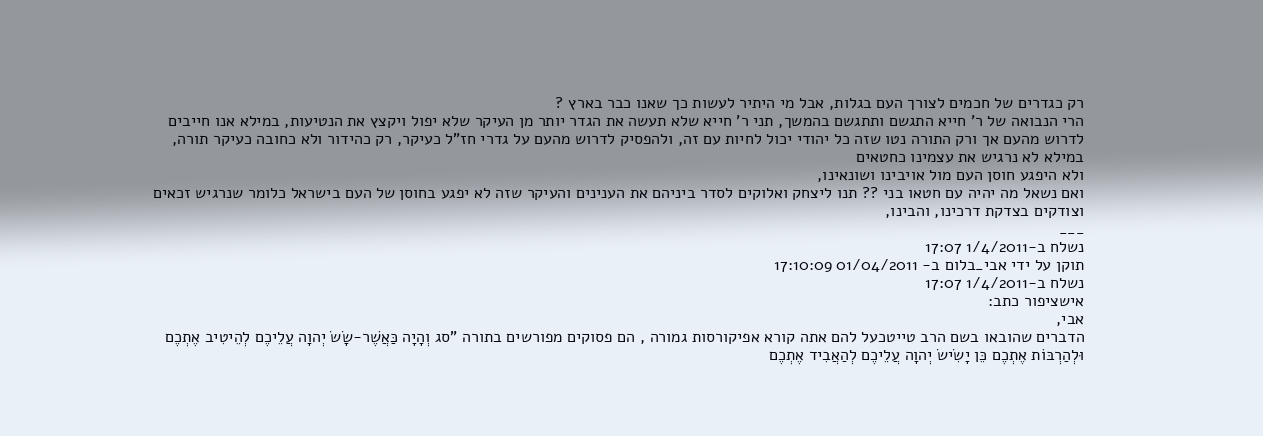רק כגדרים של חכמים לצורך העם בגלות, אבל מי היתיר לעשות כך שאנו כבר בארץ ?
הרי הנבואה של ר' חייא התגשם ותתגשם בהמשך, תני ר' חייא שלא תעשה את הגדר יותר מן העיקר שלא יפול ויקצץ את הנטיעות, במילא אנו חייבים לדרוש מהעם אך ורק התורה נטו שזה כל יהודי יכול לחיות עם זה, ולהפסיק לדרוש מהעם על גדרי חז"ל כעיקר, רק כהידור ולא כחובה כעיקר תורה, במילא לא נרגיש את עצמינו כחטאים
ולא היפגע חוסן העם מול אויבינו ושונאינו,
ואם נשאל מה יהיה עם חטאו בני ?? תנו ליצחק ואלוקים לסדר ביניהם את הענינים והעיקר שזה לא יפגע בחוסן של העם בישראל כלומר שנרגיש זכאים וצודקים בצדקת דרכינו, והבינו,
___
נשלח ב-1/4/2011 17:07
תוקן על ידי אבי_בלום ב- 01/04/2011 17:10:09
נשלח ב-1/4/2011 17:07
אישציפור כתב:
אבי,
הדברים שהובאו בשם הרב טייטכעל להם אתה קורא אפיקורסות גמורה , הם פסוקים מפורשים בתורה "סג וְהָיָה כַּאֲשֶׁר-שָׂשׂ יְהוָה עֲלֵיכֶם לְהֵיטִיב אֶתְכֶם וּלְהַרְבּוֹת אֶתְכֶם כֵּן יָשִׂישׂ יְהוָה עֲלֵיכֶם לְהַאֲבִיד אֶתְכֶם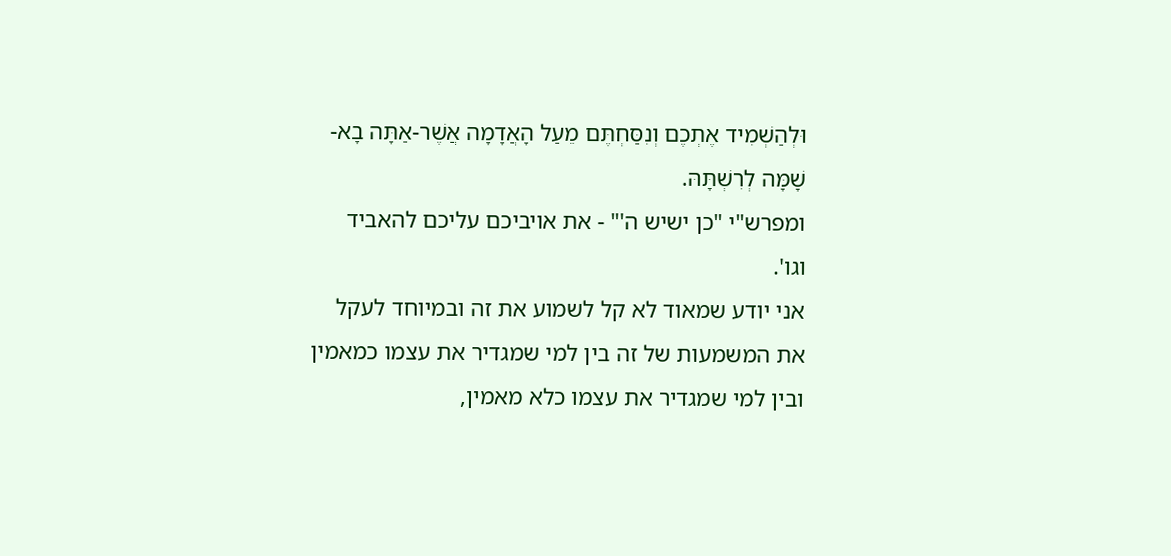וּלְהַשְׁמִיד אֶתְכֶם וְנִסַּחְתֶּם מֵעַל הָאֲדָמָה אֲשֶׁר-אַתָּה בָא-שָׁמָּה לְרִשְׁתָּהּ.
ומפרש"י "כן ישיש ה'" - את אויביכם עליכם להאביד וגו'.
אני יודע שמאוד לא קל לשמוע את זה ובמיוחד לעקל את המשמעות של זה בין למי שמגדיר את עצמו כמאמין ובין למי שמגדיר את עצמו כלא מאמין,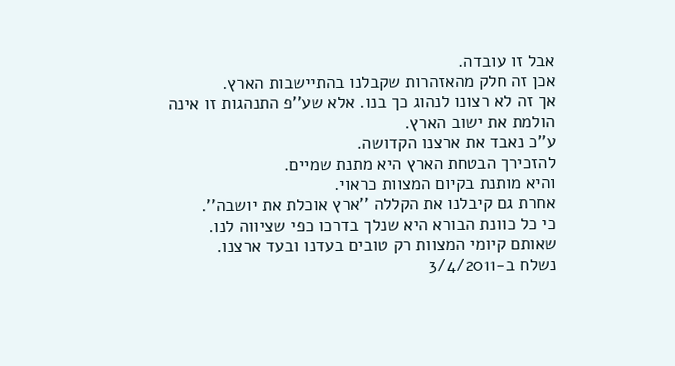אבל זו עובדה.
אכן זה חלק מהאזהרות שקבלנו בהתיישבות הארץ.
אך זה לא רצונו לנהוג כך בנו. אלא שע''פ התנהגות זו אינה הולמת את ישוב הארץ.
ע''כ נאבד את ארצנו הקדושה.
להזכירך הבטחת הארץ היא מתנת שמיים.
והיא מותנת בקיום המצוות כראוי.
אחרת גם קיבלנו את הקללה ''ארץ אוכלת את יושבה''.
כי כל כוונת הבורא היא שנלך בדרכו כפי שציווה לנו.
שאותם קיומי המצוות רק טובים בעדנו ובעד ארצנו.
נשלח ב-3/4/2011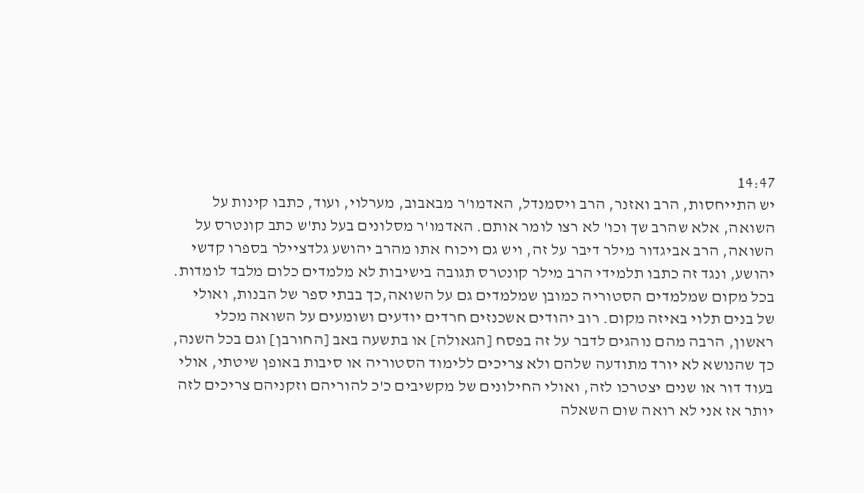14:47
יש התייחסות, הרב ואזנר, הרב ויסמנדל, האדמו'ר מבאבוב, מערלוי, ועוד, כתבו קינות על השואה, אלא שהרב שך וכו' לא רצו לומר אותם. האדמו'ר מסלונים בעל נת'ש כתב קונטרס על השואה, הרב אביגדור מילר דיבר על זה, ויש גם ויכוח אתו מהרב יהושע גלדציילר בספרו קדשי יהושע, ונגד זה כתבו תלמידי הרב מילר קונטרס תגובה בישיבות לא מלמדים כלום מלבד לומדות. בכל מקום שמלמדים הסטוריה כמובן שמלמדים גם על השואה,כך בבתי ספר של הבנות, ואולי של בנים תלוי באיזה מקום. רוב יהודים אשכנזים חרדים יודעים ושומעים על השואה מכלי ראשון, הרבה מהם נוהגים לדבר על זה בפסח [הגאולה] או בתשעה באב [החורבן] וגם בכל השנה, כך שהנושא לא יורד מתודעה שלהם ולא צריכים ללימוד הסטוריה או סיבות באופן שיטתי, אולי בעוד דור או שנים יצטרכו לזה, ואולי החילונים של מקשיבים כ'כ להוריהם וזקניהם צריכים לזה יותר אז אני לא רואה שום השאלה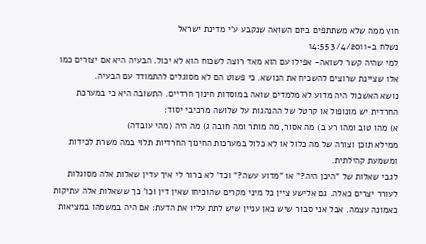חוץ ממה שלא משתתפים ביום השואה שנקבע ע'י מדינת ישראל
נשלח ב-3/4/2011 14:55
למי שהיה קשר לשואה- אפילו עם הוא מאד רוצה לשכוח הוא לא יכול. הבעיה היא אם יצורים כמו אלו שציינת שרוצים להשכיח את הנושא. כי פשוט הם לא מסוגלים להתמודד עם הבעיה.
נושא האשכול היה מדוע לא מלמדים שואה במוסדות חינוך חרדיים. התשובה היא כי במערכת החרדית יש מונופול או קרטל של ההנהגות על שלושה מרכיבי יסוד:
א) מהו טוב ומהו רע ב) מה אסור, מה מותר ומה חובה ג) מה היה (מהי עובדה)
ממילא תוכן וצורה של מה כלול או לא כלול במערכות החינוך החרדיות תלוי במה משרת לכידות ומשמעת קהילתית.
לגבי שאלות של "היכן היה?" או "מדוע עשה?" וכד' לא ברור לי איך עדין שאלות אלה מסוגלות לעורר יצרים כאלה. גם אלישע ציין כל מיני מקרים שהוכיחו שאין דין וכו' כך ששאלות אלה עתיקות כאמונה עצמה. אבל אני סבור שיש כאן עניין שיש לתת עליו את הדעת: אם היה במשמהו במציאות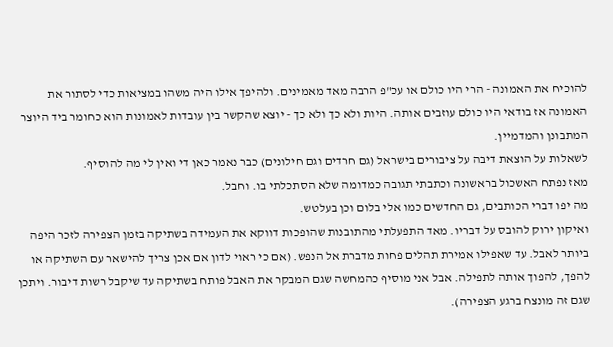להוכיח את האמונה - הרי היו כולם או עכ"פ הרבה מאד מאמינים. ולהיפך אילו היה משהו במציאות כדי לסתור את האמונה אז בודאי היו כולם עוזבים אותה. היות ולא כך ולא כך - יוצא שהקשר בין עובדות לאמונות הוא כחומר ביד היוצר המתבונן והמדמיין.
לשאלות על הוצאת דיבה על ציבורים בישראל (גם חרדים וגם חילונים) כבר נאמר כאן די ואין לי מה להוסיף.
מאז נפתח האשכול בראשונה וכתבתי תגובה כמדומה שלא הסתכלתי בו. וחבל.
מה יפו דברי הכותבים, גם החדשים כמו אלי בלום וכן בעלטש.
ואיקון ירוק להובס על דבריו. מאד התפעלתי מהתובנות שהופכות דווקא את העמידה בשתיקה בזמן הצפירה לזכר היפה ביותר לאבל. עד שאפילו אמירת תהלים פחות מדברת אל הנפש. (אם כי ראוי לדון אם אכן צריך להישאר עם השתיקה או להפך, להפוך אותה לתפילה. אבל אני מוסיף כהמחשה שגם המבקר את האבל פותח בשתיקה עד שיקבל רשות דיבור. ויתכן שגם זה מונצח ברגע הצפירה).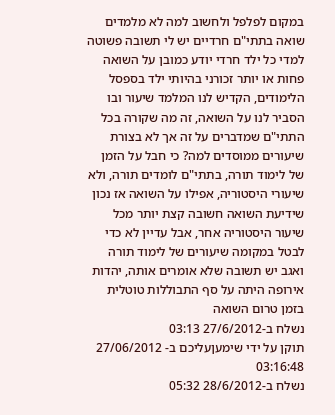במקום לפלפל ולחשוב למה לא מלמדים שואה בתתי"ם חרדיים יש לי תשובה פשוטה למדי כל ילד חרדי יודע כמובן על השואה פחות או יותר זכורני בהיותי ילד בספסל הלימודים, הקדיש לנו המלמד שיעור ובו הסביר לנו על השואה, זה מה שקורה בכל התתי"ם שמדברים על זה אך לא בצורת שיעורים ממוסדים למה? כי חבל על הזמן של לימוד תורה, בתתי"ם לומדים תורה, ולא שיעורי היסטוריה, אפילו על השואה אז נכון שידיעת השואה חשובה קצת יותר מכל שיעור היסטוריה אחר, אבל עדיין לא כדי לבטל במקומה שיעורים של לימוד תורה
ואגב יש תשובה שלא אומרים אותה, יהדות אירופה היתה על סף התבוללות טוטלית בזמן טרום השואה
נשלח ב-27/6/2012 03:13
תוקן על ידי שימעןעליכם ב- 27/06/2012 03:16:48
נשלח ב-28/6/2012 05:32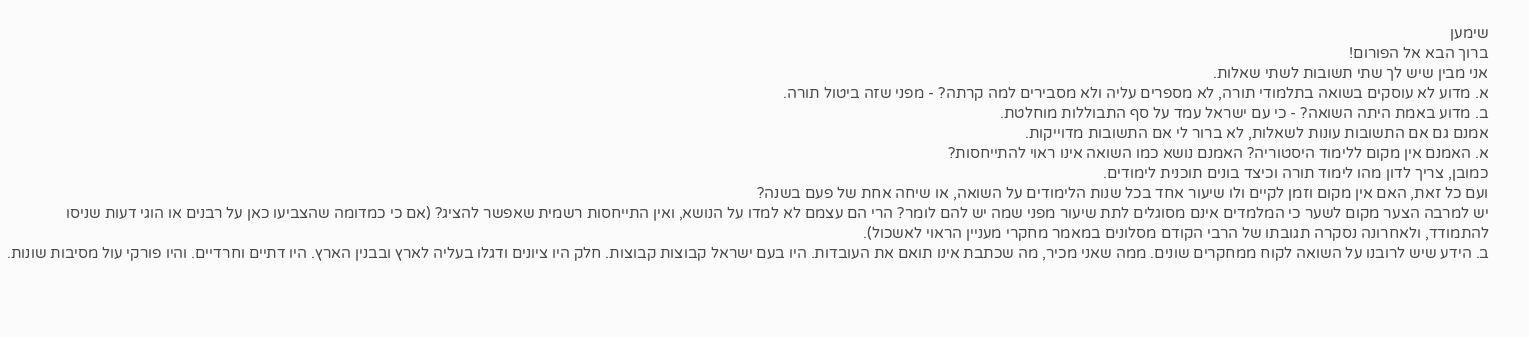שימען
ברוך הבא אל הפורום!
אני מבין שיש לך שתי תשובות לשתי שאלות.
א. מדוע לא עוסקים בשואה בתלמודי תורה, לא מספרים עליה ולא מסבירים למה קרתה? - מפני שזה ביטול תורה.
ב. מדוע באמת היתה השואה? - כי עם ישראל עמד על סף התבוללות מוחלטת.
אמנם גם אם התשובות עונות לשאלות, לא ברור לי אם התשובות מדוייקות.
א. האמנם אין מקום ללימוד היסטוריה? האמנם נושא כמו השואה אינו ראוי להתייחסות?
כמובן, צריך לדון מהו לימוד תורה וכיצד בונים תוכנית לימודים.
ועם כל זאת, האם אין מקום וזמן לקיים ולו שיעור אחד בכל שנות הלימודים על השואה, או שיחה אחת של פעם בשנה?
יש למרבה הצער מקום לשער כי המלמדים אינם מסוגלים לתת שיעור מפני שמה יש להם לומר? הרי הם עצמם לא למדו על הנושא, ואין התייחסות רשמית שאפשר להציג? (אם כי כמדומה שהצביעו כאן על רבנים או הוגי דעות שניסו להתמודד, ולאחרונה נסקרה תגובתו של הרבי הקודם מסלונים במאמר מחקרי מעניין הראוי לאשכול).
ב. הידע שיש לרובנו על השואה לקוח ממחקרים שונים. ממה שאני מכיר, מה שכתבת אינו תואם את העובדות. היו בעם ישראל קבוצות קבוצות. חלק היו ציונים ודגלו בעליה לארץ ובבנין הארץ. היו דתיים וחרדיים. והיו פורקי עול מסיבות שונות.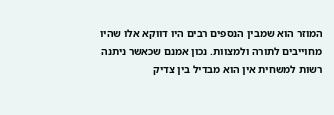המוזר הוא שמבין הנספים רבים היו דווקא אלו שהיו מחוייבים לתורה ולמצוות. נכון אמנם שכאשר ניתנה רשות למשחית אין הוא מבדיל בין צדיק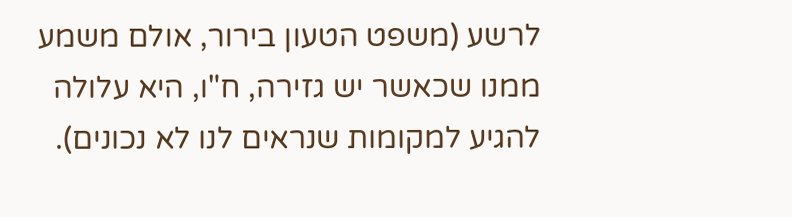לרשע (משפט הטעון בירור, אולם משמע ממנו שכאשר יש גזירה, ח"ו, היא עלולה להגיע למקומות שנראים לנו לא נכונים).